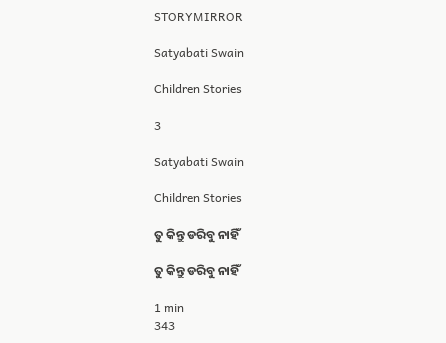STORYMIRROR

Satyabati Swain

Children Stories

3

Satyabati Swain

Children Stories

ତୁ କିନ୍ତୁ ଡରିବୁ ନାହିଁ

ତୁ କିନ୍ତୁ ଡରିବୁ ନାହିଁ

1 min
343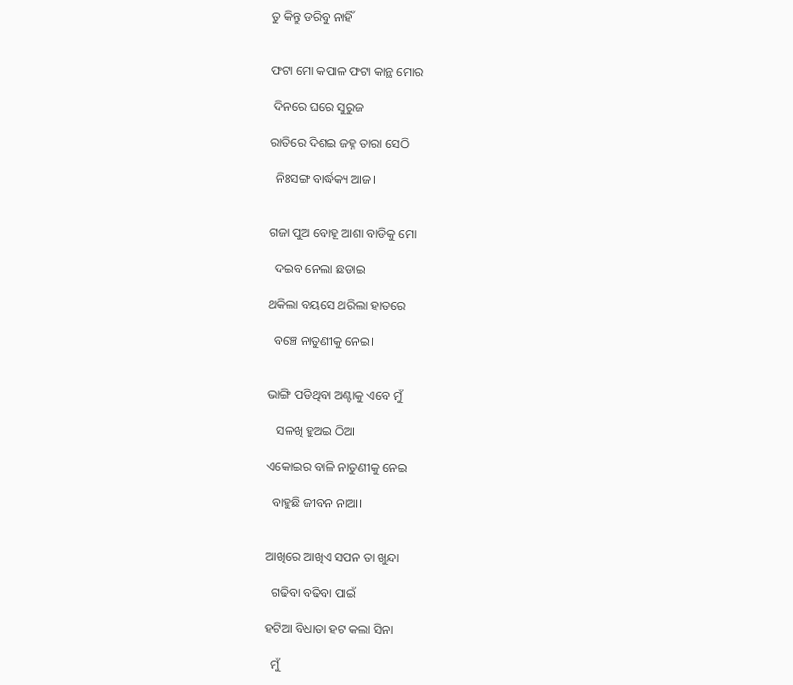ତୁ କିନ୍ତୁ ଡରିବୁ ନାହିଁ


ଫଟା ମୋ କପାଳ ଫଟା କାନ୍ଥ ମୋର

 ଦିନରେ ଘରେ ସୁରୁଜ

ରାତିରେ ଦିଶଇ ଜହ୍ନ ତାରା ସେଠି

  ନିଃସଙ୍ଗ ବାର୍ଦ୍ଧକ୍ୟ ଆଜ।


ଗଜା ପୁଅ ବୋହୂ ଆଶା ବାଡିକୁ ମୋ

  ଦଇବ ନେଲା ଛଡାଇ

ଥକିଲା ବୟସେ ଥରିଲା ହାତରେ

  ବଞ୍ଚେ ନାତୁଣୀକୁ ନେଇ।


ଭାଙ୍ଗି ପଡିଥିବା ଅଣ୍ଟାକୁ ଏବେ ମୁଁ

   ସଳଖି ହୁଅଇ ଠିଆ

ଏକୋଇର ବାଳି ନାତୁଣୀକୁ ନେଇ

  ବାହୁଛି ଜୀବନ ନାଆ।


ଆଖିରେ ଆଖିଏ ସପନ ତା ଖୁନ୍ଦା

  ଗଢିବା ବଢିବା ପାଇଁ

ହଟିଆ ବିଧାତା ହଟ କଲା ସିନା

  ମୁଁ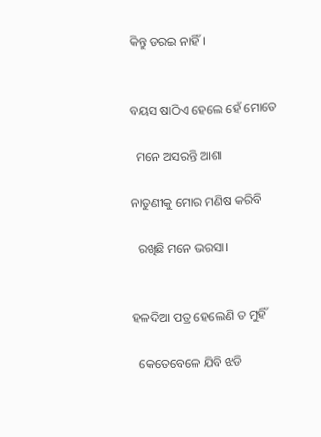କିନ୍ତୁ ଡରଇ ନାହିଁ।


ବୟସ ଷାଠିଏ ହେଲେ ହେଁ ମୋତେ

  ମନେ ଅସରନ୍ତି ଆଶା

ନାତୁଣୀକୁ ମୋର ମଣିଷ କରିବି

  ରଖିଛି ମନେ ଭରସା।


ହଳଦିଆ ପତ୍ର ହେଲେଣି ତ ମୁହିଁ

  କେତେବେଳେ ଯିବି ଝଡି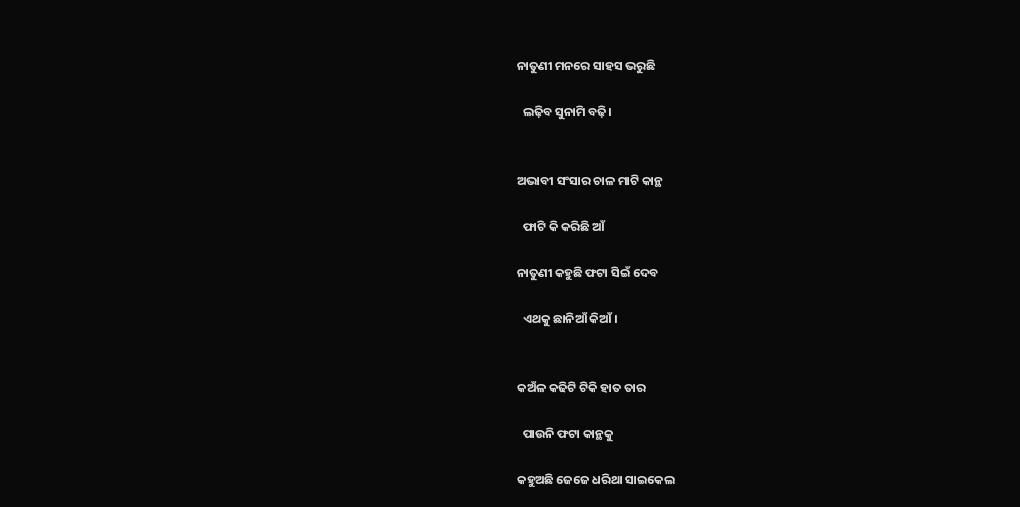ନାତୁଣୀ ମନରେ ସାହସ ଭରୁଛି

  ଲଢ଼ିବ ସୁନାମି ବଢ଼ି।


ଅଭାବୀ ସଂସାର ଚାଳ ମାଟି କାନ୍ଥ

  ଫାଟି କି କରିଛି ଆଁ

ନାତୁଣୀ କହୁଛି ଫଟା ସିଇଁ ଦେବ

  ଏଥକୁ ଛାନିଆଁ କିଆଁ।


କଅଁଳ କଢିଟି ଟିକି ହାତ ତାର

  ପାଉନି ଫଟା କାନ୍ଥକୁ

କହୁଅଛି ଜେଜେ ଧରିଥା ସାଇକେଲ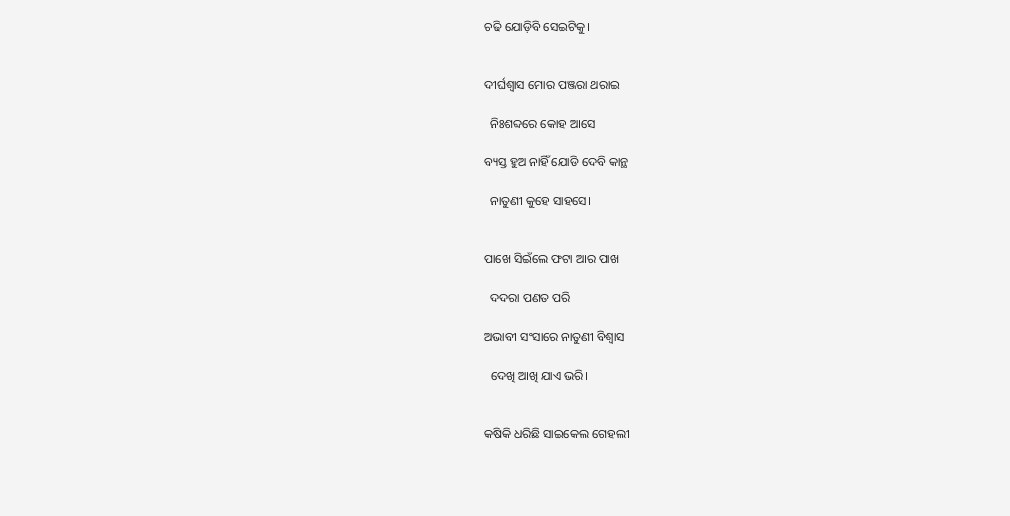ଚଢି ଯୋଡ଼ିବି ସେଇଟିକୁ।


ଦୀର୍ଘଶ୍ଵାସ ମୋର ପଞ୍ଜରା ଥରାଇ

  ନିଃଶବ୍ଦରେ କୋହ ଆସେ

ବ୍ୟସ୍ତ ହୁଅ ନାହିଁ ଯୋଡି ଦେବି କାନ୍ଥ

  ନାତୁଣୀ କୁହେ ସାହସେ।


ପାଖେ ସିଇଁଲେ ଫଟା ଆର ପାଖ

  ଦଦରା ପଣତ ପରି

ଅଭାବୀ ସଂସାରେ ନାତୁଣୀ ବିଶ୍ୱାସ

  ଦେଖି ଆଖି ଯାଏ ଭରି।


କଷିକି ଧରିଛି ସାଇକେଲ ଗେହଲୀ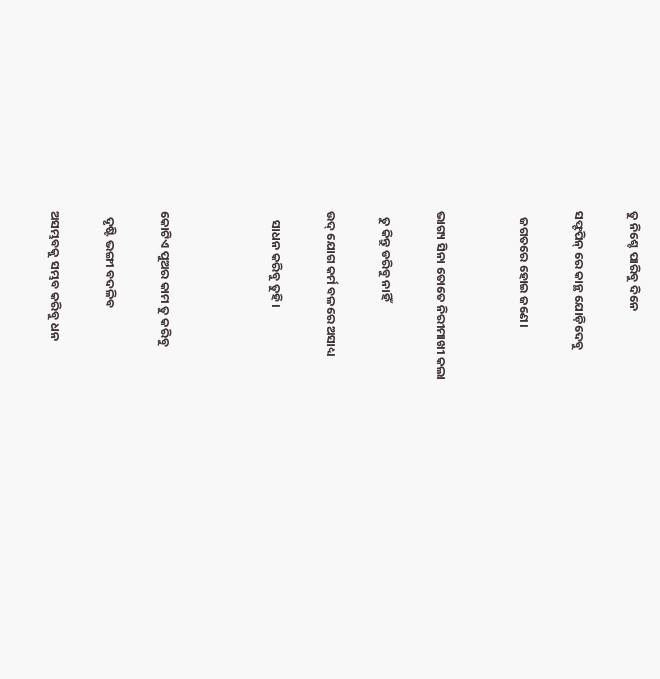ତୁ ନିଶ୍ଚେ ପାରିବୁ ଦିନେ

ସଫ୍ଟପିନ୍ ରେ କାନ୍ଥ ଯୋଡ଼ିଦେବୁ

  ଜଗତରେ ହୋଇ ଜଣେ।


ଭାଗ୍ୟ ସିନା ତୋତେ ନିରୀମାଖୀ କଲା

  ତୁ କିନ୍ତୁ ଡରିବୁ ନାହିଁ

ଉଦ୍ ଯୋଗ କର୍ମ ବଳରେ ଅସାଧ୍ୟ

   ସାଧନ କରିବୁ ତୁହି।



କୋଟିଏ ପୁଅର କାମ ତୁ କରିବୁ

  ଦୃଷ୍ଟି ଭଙ୍ଗୀ ବଦଳିବ

ଅସମ୍ଭବକୁ ସମ୍ଭବ କରିବୁ ଧନ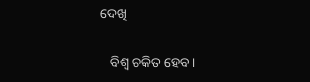ଦେଖି

   ବିଶ୍ୱ ଚକିତ ହେବ।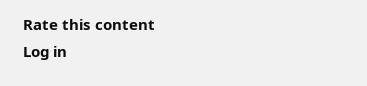Rate this content
Log in